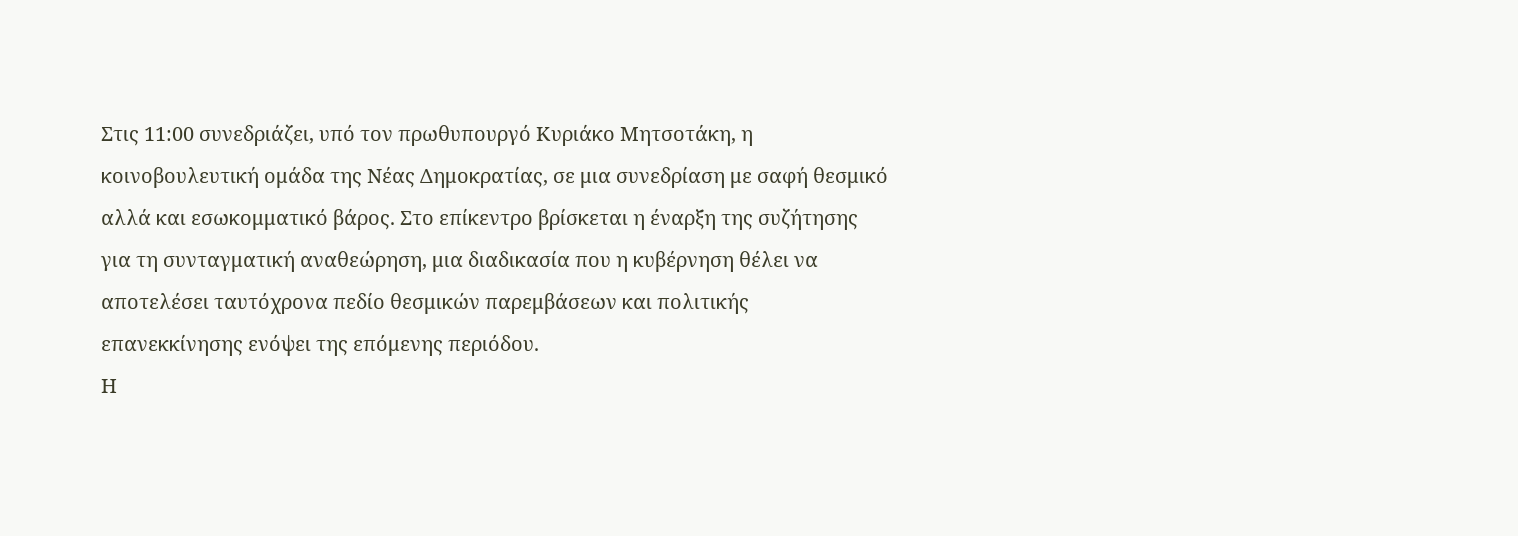Στις 11:00 συνεδριάζει, υπό τον πρωθυπουργό Κυριάκο Μητσοτάκη, η κοινοβουλευτική ομάδα της Νέας Δημοκρατίας, σε μια συνεδρίαση με σαφή θεσμικό αλλά και εσωκομματικό βάρος. Στο επίκεντρο βρίσκεται η έναρξη της συζήτησης για τη συνταγματική αναθεώρηση, μια διαδικασία που η κυβέρνηση θέλει να αποτελέσει ταυτόχρονα πεδίο θεσμικών παρεμβάσεων και πολιτικής επανεκκίνησης ενόψει της επόμενης περιόδου.
Η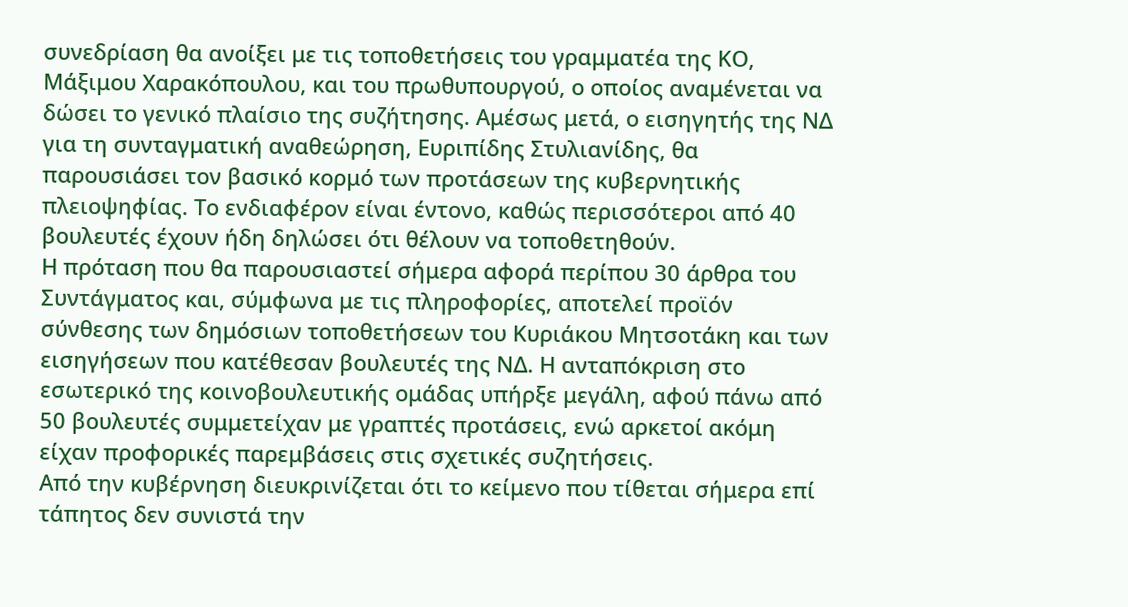συνεδρίαση θα ανοίξει με τις τοποθετήσεις του γραμματέα της ΚΟ, Μάξιμου Χαρακόπουλου, και του πρωθυπουργού, ο οποίος αναμένεται να δώσει το γενικό πλαίσιο της συζήτησης. Αμέσως μετά, ο εισηγητής της ΝΔ για τη συνταγματική αναθεώρηση, Ευριπίδης Στυλιανίδης, θα παρουσιάσει τον βασικό κορμό των προτάσεων της κυβερνητικής πλειοψηφίας. Το ενδιαφέρον είναι έντονο, καθώς περισσότεροι από 40 βουλευτές έχουν ήδη δηλώσει ότι θέλουν να τοποθετηθούν.
Η πρόταση που θα παρουσιαστεί σήμερα αφορά περίπου 30 άρθρα του Συντάγματος και, σύμφωνα με τις πληροφορίες, αποτελεί προϊόν σύνθεσης των δημόσιων τοποθετήσεων του Κυριάκου Μητσοτάκη και των εισηγήσεων που κατέθεσαν βουλευτές της ΝΔ. Η ανταπόκριση στο εσωτερικό της κοινοβουλευτικής ομάδας υπήρξε μεγάλη, αφού πάνω από 50 βουλευτές συμμετείχαν με γραπτές προτάσεις, ενώ αρκετοί ακόμη είχαν προφορικές παρεμβάσεις στις σχετικές συζητήσεις.
Από την κυβέρνηση διευκρινίζεται ότι το κείμενο που τίθεται σήμερα επί τάπητος δεν συνιστά την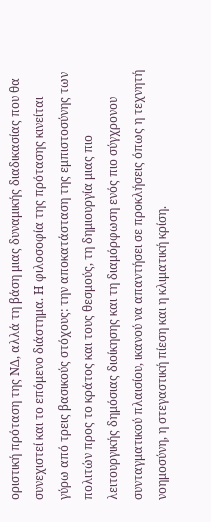οριστική πρόταση της ΝΔ, αλλά τη βάση μιας δυναμικής διαδικασίας που θα συνεχιστεί και το επόμενο διάστημα. Η φιλοσοφία της πρότασης κινείται γύρω από τρεις βασικούς στόχους: την αποκατάσταση της εμπιστοσύνης των πολιτών προς το κράτος και τους θεσμούς, τη δημιουργία μιας πιο λειτουργικής δημόσιας διοίκησης και τη διαμόρφωση ενός πιο σύγχρονου συνταγματικού πλαισίου, ικανού να απαντήσει σε προκλήσεις όπως η τεχνητή νοημοσύνη, η στεγαστική πίεση και η κλιματική κρίση.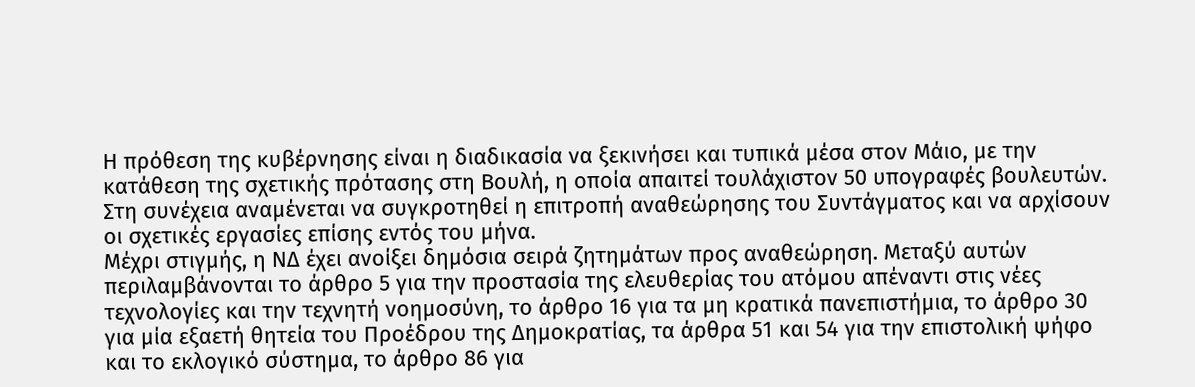Η πρόθεση της κυβέρνησης είναι η διαδικασία να ξεκινήσει και τυπικά μέσα στον Μάιο, με την κατάθεση της σχετικής πρότασης στη Βουλή, η οποία απαιτεί τουλάχιστον 50 υπογραφές βουλευτών. Στη συνέχεια αναμένεται να συγκροτηθεί η επιτροπή αναθεώρησης του Συντάγματος και να αρχίσουν οι σχετικές εργασίες επίσης εντός του μήνα.
Μέχρι στιγμής, η ΝΔ έχει ανοίξει δημόσια σειρά ζητημάτων προς αναθεώρηση. Μεταξύ αυτών περιλαμβάνονται το άρθρο 5 για την προστασία της ελευθερίας του ατόμου απέναντι στις νέες τεχνολογίες και την τεχνητή νοημοσύνη, το άρθρο 16 για τα μη κρατικά πανεπιστήμια, το άρθρο 30 για μία εξαετή θητεία του Προέδρου της Δημοκρατίας, τα άρθρα 51 και 54 για την επιστολική ψήφο και το εκλογικό σύστημα, το άρθρο 86 για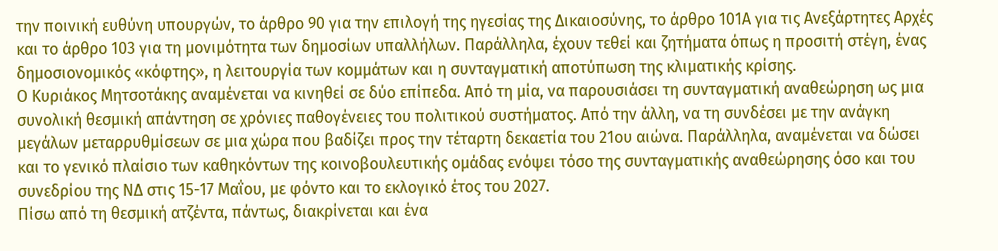την ποινική ευθύνη υπουργών, το άρθρο 90 για την επιλογή της ηγεσίας της Δικαιοσύνης, το άρθρο 101Α για τις Ανεξάρτητες Αρχές και το άρθρο 103 για τη μονιμότητα των δημοσίων υπαλλήλων. Παράλληλα, έχουν τεθεί και ζητήματα όπως η προσιτή στέγη, ένας δημοσιονομικός «κόφτης», η λειτουργία των κομμάτων και η συνταγματική αποτύπωση της κλιματικής κρίσης.
Ο Κυριάκος Μητσοτάκης αναμένεται να κινηθεί σε δύο επίπεδα. Από τη μία, να παρουσιάσει τη συνταγματική αναθεώρηση ως μια συνολική θεσμική απάντηση σε χρόνιες παθογένειες του πολιτικού συστήματος. Από την άλλη, να τη συνδέσει με την ανάγκη μεγάλων μεταρρυθμίσεων σε μια χώρα που βαδίζει προς την τέταρτη δεκαετία του 21ου αιώνα. Παράλληλα, αναμένεται να δώσει και το γενικό πλαίσιο των καθηκόντων της κοινοβουλευτικής ομάδας ενόψει τόσο της συνταγματικής αναθεώρησης όσο και του συνεδρίου της ΝΔ στις 15-17 Μαΐου, με φόντο και το εκλογικό έτος του 2027.
Πίσω από τη θεσμική ατζέντα, πάντως, διακρίνεται και ένα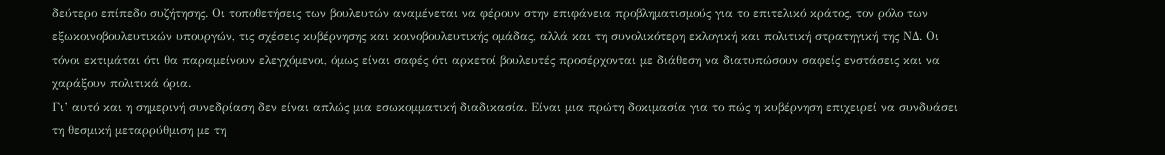δεύτερο επίπεδο συζήτησης. Οι τοποθετήσεις των βουλευτών αναμένεται να φέρουν στην επιφάνεια προβληματισμούς για το επιτελικό κράτος, τον ρόλο των εξωκοινοβουλευτικών υπουργών, τις σχέσεις κυβέρνησης και κοινοβουλευτικής ομάδας, αλλά και τη συνολικότερη εκλογική και πολιτική στρατηγική της ΝΔ. Οι τόνοι εκτιμάται ότι θα παραμείνουν ελεγχόμενοι, όμως είναι σαφές ότι αρκετοί βουλευτές προσέρχονται με διάθεση να διατυπώσουν σαφείς ενστάσεις και να χαράξουν πολιτικά όρια.
Γι’ αυτό και η σημερινή συνεδρίαση δεν είναι απλώς μια εσωκομματική διαδικασία. Είναι μια πρώτη δοκιμασία για το πώς η κυβέρνηση επιχειρεί να συνδυάσει τη θεσμική μεταρρύθμιση με τη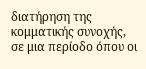διατήρηση της κομματικής συνοχής, σε μια περίοδο όπου οι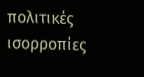πολιτικές ισορροπίες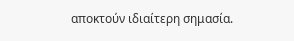αποκτούν ιδιαίτερη σημασία.